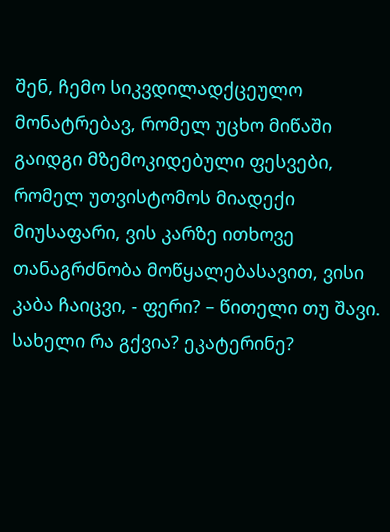შენ, ჩემო სიკვდილადქცეულო მონატრებავ, რომელ უცხო მიწაში გაიდგი მზემოკიდებული ფესვები, რომელ უთვისტომოს მიადექი მიუსაფარი, ვის კარზე ითხოვე თანაგრძნობა მოწყალებასავით, ვისი კაბა ჩაიცვი, - ფერი? – წითელი თუ შავი. სახელი რა გქვია? ეკატერინე?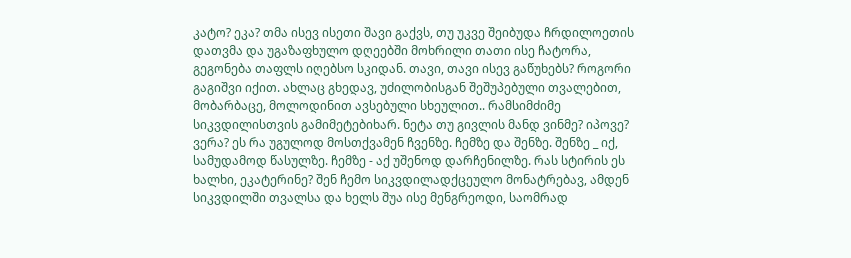კატო? ეკა? თმა ისევ ისეთი შავი გაქვს, თუ უკვე შეიბუდა ჩრდილოეთის დათვმა და უგაზაფხულო დღეებში მოხრილი თათი ისე ჩატორა, გეგონება თაფლს იღებსო სკიდან. თავი, თავი ისევ გაწუხებს? როგორი გაგიშვი იქით. ახლაც გხედავ, უძილობისგან შეშუპებული თვალებით, მობარბაცე, მოლოდინით ავსებული სხეულით.. რამსიმძიმე სიკვდილისთვის გამიმეტებიხარ. ნეტა თუ გივლის მანდ ვინმე? იპოვე? ვერა? ეს რა უგულოდ მოსთქვამენ ჩვენზე. ჩემზე და შენზე. შენზე _ იქ, სამუდამოდ წასულზე. ჩემზე - აქ უშენოდ დარჩენილზე. რას სტირის ეს ხალხი, ეკატერინე? შენ ჩემო სიკვდილადქცეულო მონატრებავ, ამდენ სიკვდილში თვალსა და ხელს შუა ისე მენგრეოდი, საომრად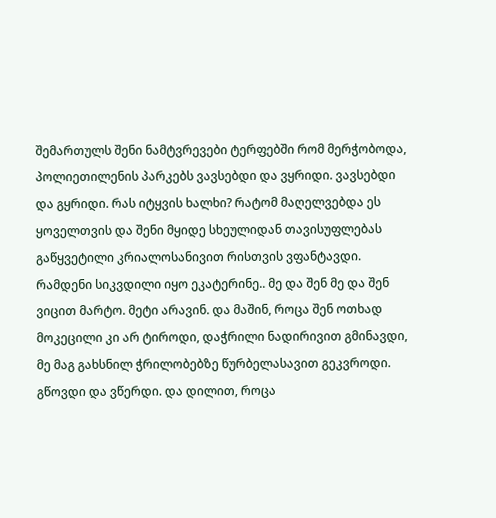შემართულს შენი ნამტვრევები ტერფებში რომ მერჭობოდა, პოლიეთილენის პარკებს ვავსებდი და ვყრიდი. ვავსებდი და გყრიდი. რას იტყვის ხალხი? რატომ მაღელვებდა ეს ყოველთვის და შენი მყიდე სხეულიდან თავისუფლებას გაწყვეტილი კრიალოსანივით რისთვის ვფანტავდი. რამდენი სიკვდილი იყო ეკატერინე.. მე და შენ მე და შენ ვიცით მარტო. მეტი არავინ. და მაშინ, როცა შენ ოთხად მოკეცილი კი არ ტიროდი, დაჭრილი ნადირივით გმინავდი, მე მაგ გახსნილ ჭრილობებზე წურბელასავით გეკვროდი. გწოვდი და ვწერდი. და დილით, როცა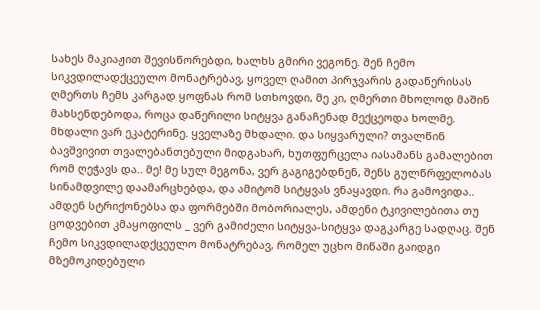სახეს მაკიაჟით შევისწორებდი, ხალხს გმირი ვეგონე. შენ ჩემო სიკვდილადქცეულო მონატრებავ, ყოველ ღამით პირჯვარის გადაწერისას ღმერთს ჩემს კარგად ყოფნას რომ სთხოვდი, მე კი, ღმერთი მხოლოდ მაშინ მახსენდებოდა, როცა დაწერილი სიტყვა განაჩენად მექცეოდა ხოლმე. მხდალი ვარ ეკატერინე. ყველაზე მხდალი. და სიყვარული? თვალწინ ბავშვივით თვალებანთებული მიდგახარ, ხუთფურცელა იასამანს გამალებით რომ ღეჭავს და.. მე! მე სულ მეგონა, ვერ გაგიგებდნენ, შენს გულწრფელობას სინამდვილე დაამარცხებდა, და ამიტომ სიტყვას ვნაყავდი. რა გამოვიდა.. ამდენ სტრიქონებსა და ფორმებში მობორიალეს, ამდენი ტკივილებითა თუ ცოდვებით კმაყოფილს _ ვერ გამიძელი სიტყვა-სიტყვა დაგკარგე სადღაც. შენ ჩემო სიკვდილადქცეულო მონატრებავ, რომელ უცხო მიწაში გაიდგი მზემოკიდებული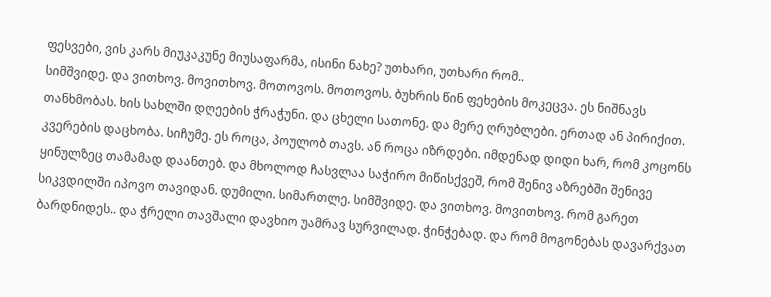ფესვები, ვის კარს მიუკაკუნე მიუსაფარმა, ისინი ნახე? უთხარი, უთხარი რომ..
სიმშვიდე. და ვითხოვ. მოვითხოვ. მოთოვოს. მოთოვოს. ბუხრის წინ ფეხების მოკეცვა. ეს ნიშნავს თანხმობას. ხის სახლში დღეების ჭრაჭუნი. და ცხელი სათონე. და მერე ღრუბლები. ერთად ან პირიქით. კვერების დაცხობა. სიჩუმე. ეს როცა, პოულობ თავს. ან როცა იზრდები. იმდენად დიდი ხარ, რომ კოცონს ყინულზეც თამამად დაანთებ. და მხოლოდ ჩასვლაა საჭირო მიწისქვეშ, რომ შენივ აზრებში შენივე სიკვდილში იპოვო თავიდან. დუმილი. სიმართლე. სიმშვიდე. და ვითხოვ. მოვითხოვ. რომ გარეთ ბარდნიდეს.. და ჭრელი თავშალი დავხიო უამრავ სურვილად. ჭინჭებად. და რომ მოგონებას დავარქვათ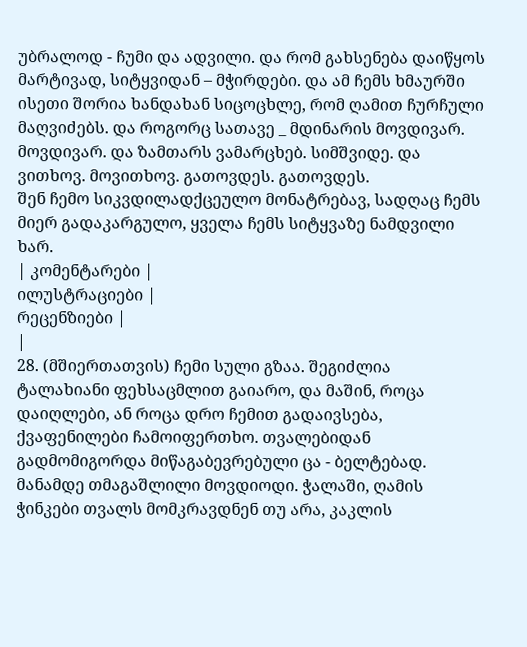უბრალოდ - ჩუმი და ადვილი. და რომ გახსენება დაიწყოს მარტივად, სიტყვიდან – მჭირდები. და ამ ჩემს ხმაურში ისეთი შორია ხანდახან სიცოცხლე, რომ ღამით ჩურჩული მაღვიძებს. და როგორც სათავე _ მდინარის მოვდივარ. მოვდივარ. და ზამთარს ვამარცხებ. სიმშვიდე. და ვითხოვ. მოვითხოვ. გათოვდეს. გათოვდეს.
შენ ჩემო სიკვდილადქცეულო მონატრებავ, სადღაც ჩემს მიერ გადაკარგულო, ყველა ჩემს სიტყვაზე ნამდვილი ხარ.
| კომენტარები |
ილუსტრაციები |
რეცენზიები |
|
28. (მშიერთათვის) ჩემი სული გზაა. შეგიძლია ტალახიანი ფეხსაცმლით გაიარო, და მაშინ, როცა დაიღლები, ან როცა დრო ჩემით გადაივსება, ქვაფენილები ჩამოიფერთხო. თვალებიდან გადმომიგორდა მიწაგაბევრებული ცა - ბელტებად. მანამდე თმაგაშლილი მოვდიოდი. ჭალაში, ღამის ჭინკები თვალს მომკრავდნენ თუ არა, კაკლის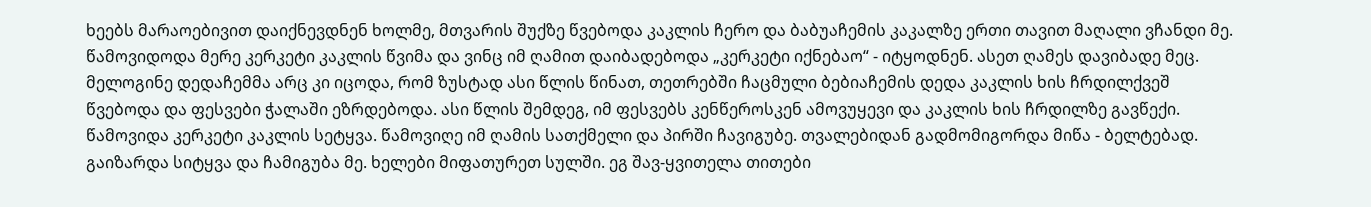ხეებს მარაოებივით დაიქნევდნენ ხოლმე, მთვარის შუქზე წვებოდა კაკლის ჩერო და ბაბუაჩემის კაკალზე ერთი თავით მაღალი ვჩანდი მე. წამოვიდოდა მერე კერკეტი კაკლის წვიმა და ვინც იმ ღამით დაიბადებოდა „კერკეტი იქნებაო“ - იტყოდნენ. ასეთ ღამეს დავიბადე მეც. მელოგინე დედაჩემმა არც კი იცოდა, რომ ზუსტად ასი წლის წინათ, თეთრებში ჩაცმული ბებიაჩემის დედა კაკლის ხის ჩრდილქვეშ წვებოდა და ფესვები ჭალაში ეზრდებოდა. ასი წლის შემდეგ, იმ ფესვებს კენწეროსკენ ამოვუყევი და კაკლის ხის ჩრდილზე გავწექი. წამოვიდა კერკეტი კაკლის სეტყვა. წამოვიღე იმ ღამის სათქმელი და პირში ჩავიგუბე. თვალებიდან გადმომიგორდა მიწა - ბელტებად. გაიზარდა სიტყვა და ჩამიგუბა მე. ხელები მიფათურეთ სულში. ეგ შავ-ყვითელა თითები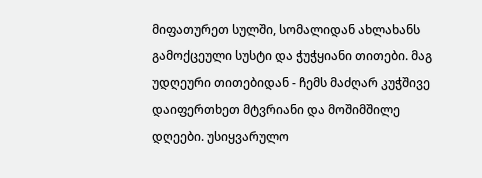მიფათურეთ სულში, სომალიდან ახლახანს გამოქცეული სუსტი და ჭუჭყიანი თითები. მაგ უდღეური თითებიდან - ჩემს მაძღარ კუჭშივე დაიფერთხეთ მტვრიანი და მოშიმშილე დღეები. უსიყვარულო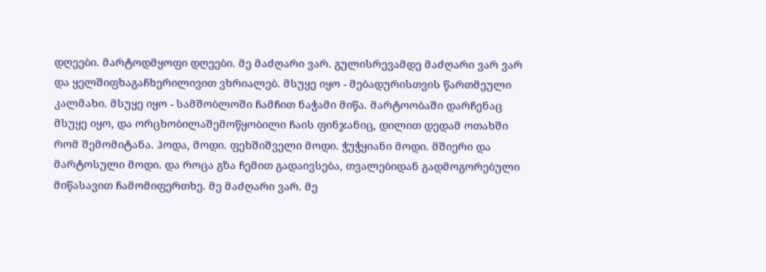დღეები. მარტოდმყოფი დღეები. მე მაძღარი ვარ. გულისრევამდე მაძღარი ვარ ვარ და ყელშიფხაგაჩხერილივით ვხრიალებ. მსუყე იყო - მებადურისთვის წართმეული კალმახი. მსუყე იყო - სამშობლოში ჩამჩით ნაჭამი მიწა. მარტოობაში დარჩენაც მსუყე იყო, და ორცხობილაშემოწყობილი ჩაის ფინჯანიც, დილით დედამ ოთახში რომ შემომიტანა. ჰოდა, მოდი. ფეხშიშველი მოდი. ჭუჭყიანი მოდი. მშიერი და მარტოსული მოდი. და როცა გზა ჩემით გადაივსება, თვალებიდან გადმოგორებული მიწასავით ჩამომიფერთხე. მე მაძღარი ვარ. მე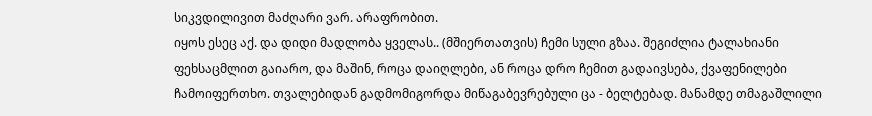სიკვდილივით მაძღარი ვარ. არაფრობით.
იყოს ესეც აქ. და დიდი მადლობა ყველას.. (მშიერთათვის) ჩემი სული გზაა. შეგიძლია ტალახიანი ფეხსაცმლით გაიარო, და მაშინ, როცა დაიღლები, ან როცა დრო ჩემით გადაივსება, ქვაფენილები ჩამოიფერთხო. თვალებიდან გადმომიგორდა მიწაგაბევრებული ცა - ბელტებად. მანამდე თმაგაშლილი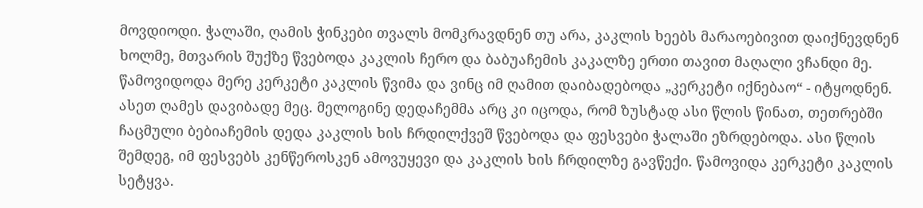მოვდიოდი. ჭალაში, ღამის ჭინკები თვალს მომკრავდნენ თუ არა, კაკლის ხეებს მარაოებივით დაიქნევდნენ ხოლმე, მთვარის შუქზე წვებოდა კაკლის ჩერო და ბაბუაჩემის კაკალზე ერთი თავით მაღალი ვჩანდი მე. წამოვიდოდა მერე კერკეტი კაკლის წვიმა და ვინც იმ ღამით დაიბადებოდა „კერკეტი იქნებაო“ - იტყოდნენ. ასეთ ღამეს დავიბადე მეც. მელოგინე დედაჩემმა არც კი იცოდა, რომ ზუსტად ასი წლის წინათ, თეთრებში ჩაცმული ბებიაჩემის დედა კაკლის ხის ჩრდილქვეშ წვებოდა და ფესვები ჭალაში ეზრდებოდა. ასი წლის შემდეგ, იმ ფესვებს კენწეროსკენ ამოვუყევი და კაკლის ხის ჩრდილზე გავწექი. წამოვიდა კერკეტი კაკლის სეტყვა.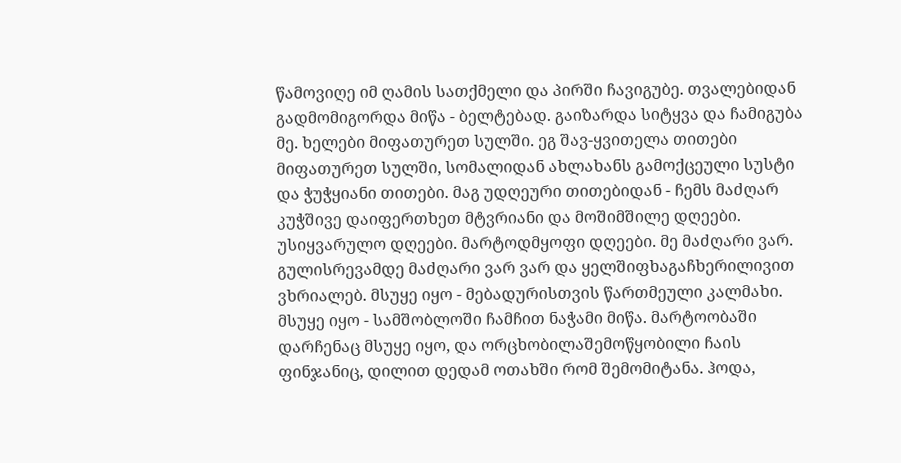წამოვიღე იმ ღამის სათქმელი და პირში ჩავიგუბე. თვალებიდან გადმომიგორდა მიწა - ბელტებად. გაიზარდა სიტყვა და ჩამიგუბა მე. ხელები მიფათურეთ სულში. ეგ შავ-ყვითელა თითები მიფათურეთ სულში, სომალიდან ახლახანს გამოქცეული სუსტი და ჭუჭყიანი თითები. მაგ უდღეური თითებიდან - ჩემს მაძღარ კუჭშივე დაიფერთხეთ მტვრიანი და მოშიმშილე დღეები. უსიყვარულო დღეები. მარტოდმყოფი დღეები. მე მაძღარი ვარ. გულისრევამდე მაძღარი ვარ ვარ და ყელშიფხაგაჩხერილივით ვხრიალებ. მსუყე იყო - მებადურისთვის წართმეული კალმახი. მსუყე იყო - სამშობლოში ჩამჩით ნაჭამი მიწა. მარტოობაში დარჩენაც მსუყე იყო, და ორცხობილაშემოწყობილი ჩაის ფინჯანიც, დილით დედამ ოთახში რომ შემომიტანა. ჰოდა,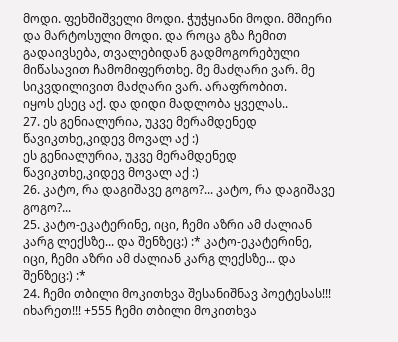მოდი. ფეხშიშველი მოდი. ჭუჭყიანი მოდი. მშიერი და მარტოსული მოდი. და როცა გზა ჩემით გადაივსება, თვალებიდან გადმოგორებული მიწასავით ჩამომიფერთხე. მე მაძღარი ვარ. მე სიკვდილივით მაძღარი ვარ. არაფრობით.
იყოს ესეც აქ. და დიდი მადლობა ყველას..
27. ეს გენიალურია, უკვე მერამდენედ წავიკთხე,კიდევ მოვალ აქ :)
ეს გენიალურია, უკვე მერამდენედ წავიკთხე,კიდევ მოვალ აქ :)
26. კატო, რა დაგიშავე გოგო?... კატო, რა დაგიშავე გოგო?...
25. კატო-ეკატერინე, იცი, ჩემი აზრი ამ ძალიან კარგ ლექსზე... და შენზეც:) :* კატო-ეკატერინე, იცი, ჩემი აზრი ამ ძალიან კარგ ლექსზე... და შენზეც:) :*
24. ჩემი თბილი მოკითხვა შესანიშნავ პოეტესას!!! იხარეთ!!! +555 ჩემი თბილი მოკითხვა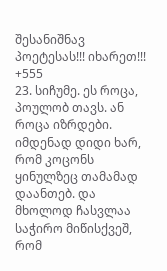შესანიშნავ პოეტესას!!! იხარეთ!!! +555
23. სიჩუმე. ეს როცა, პოულობ თავს. ან როცა იზრდები. იმდენად დიდი ხარ, რომ კოცონს ყინულზეც თამამად დაანთებ. და მხოლოდ ჩასვლაა საჭირო მიწისქვეშ, რომ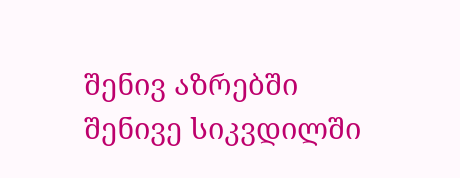შენივ აზრებში შენივე სიკვდილში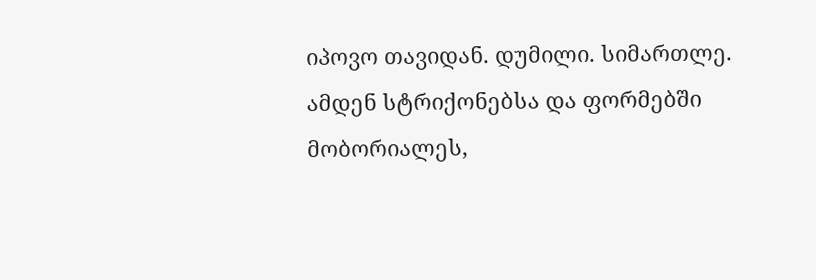იპოვო თავიდან. დუმილი. სიმართლე.
ამდენ სტრიქონებსა და ფორმებში მობორიალეს,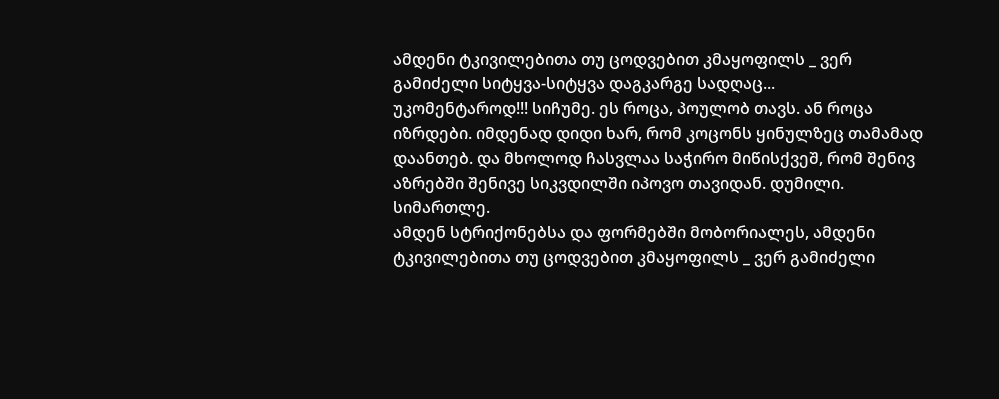ამდენი ტკივილებითა თუ ცოდვებით კმაყოფილს _ ვერ გამიძელი სიტყვა-სიტყვა დაგკარგე სადღაც...
უკომენტაროდ!!! სიჩუმე. ეს როცა, პოულობ თავს. ან როცა იზრდები. იმდენად დიდი ხარ, რომ კოცონს ყინულზეც თამამად დაანთებ. და მხოლოდ ჩასვლაა საჭირო მიწისქვეშ, რომ შენივ აზრებში შენივე სიკვდილში იპოვო თავიდან. დუმილი. სიმართლე.
ამდენ სტრიქონებსა და ფორმებში მობორიალეს, ამდენი ტკივილებითა თუ ცოდვებით კმაყოფილს _ ვერ გამიძელი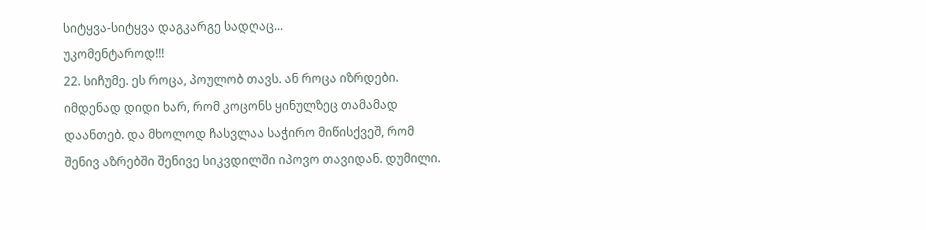სიტყვა-სიტყვა დაგკარგე სადღაც...
უკომენტაროდ!!!
22. სიჩუმე. ეს როცა, პოულობ თავს. ან როცა იზრდები. იმდენად დიდი ხარ, რომ კოცონს ყინულზეც თამამად დაანთებ. და მხოლოდ ჩასვლაა საჭირო მიწისქვეშ, რომ შენივ აზრებში შენივე სიკვდილში იპოვო თავიდან. დუმილი.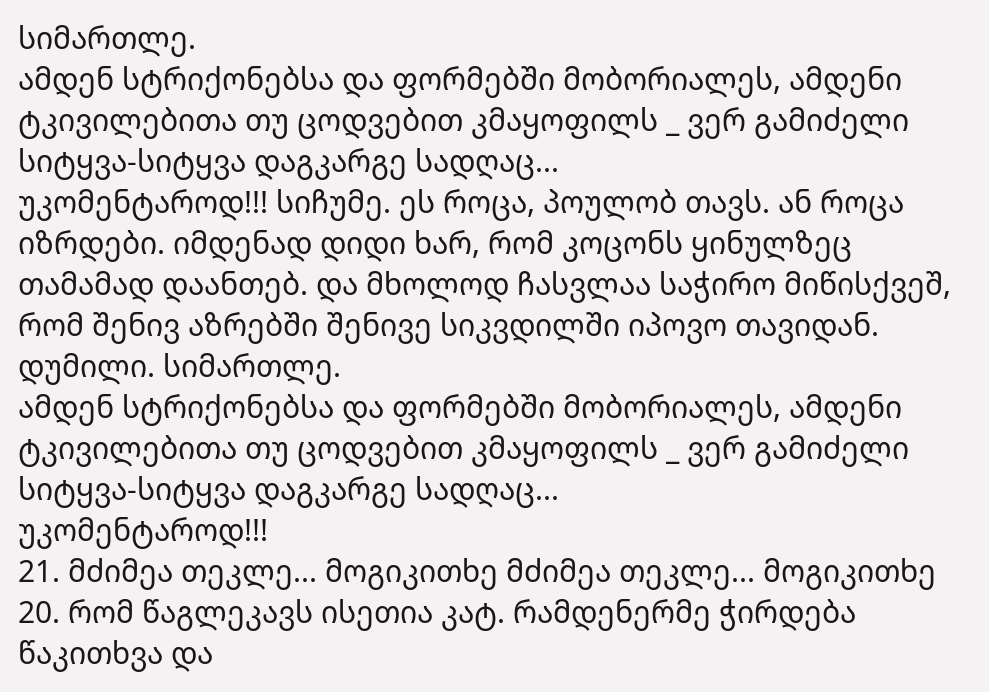სიმართლე.
ამდენ სტრიქონებსა და ფორმებში მობორიალეს, ამდენი ტკივილებითა თუ ცოდვებით კმაყოფილს _ ვერ გამიძელი სიტყვა-სიტყვა დაგკარგე სადღაც...
უკომენტაროდ!!! სიჩუმე. ეს როცა, პოულობ თავს. ან როცა იზრდები. იმდენად დიდი ხარ, რომ კოცონს ყინულზეც თამამად დაანთებ. და მხოლოდ ჩასვლაა საჭირო მიწისქვეშ, რომ შენივ აზრებში შენივე სიკვდილში იპოვო თავიდან. დუმილი. სიმართლე.
ამდენ სტრიქონებსა და ფორმებში მობორიალეს, ამდენი ტკივილებითა თუ ცოდვებით კმაყოფილს _ ვერ გამიძელი სიტყვა-სიტყვა დაგკარგე სადღაც...
უკომენტაროდ!!!
21. მძიმეა თეკლე... მოგიკითხე მძიმეა თეკლე... მოგიკითხე
20. რომ წაგლეკავს ისეთია კატ. რამდენერმე ჭირდება წაკითხვა და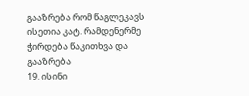გააზრება რომ წაგლეკავს ისეთია კატ. რამდენერმე ჭირდება წაკითხვა და გააზრება
19. ისინი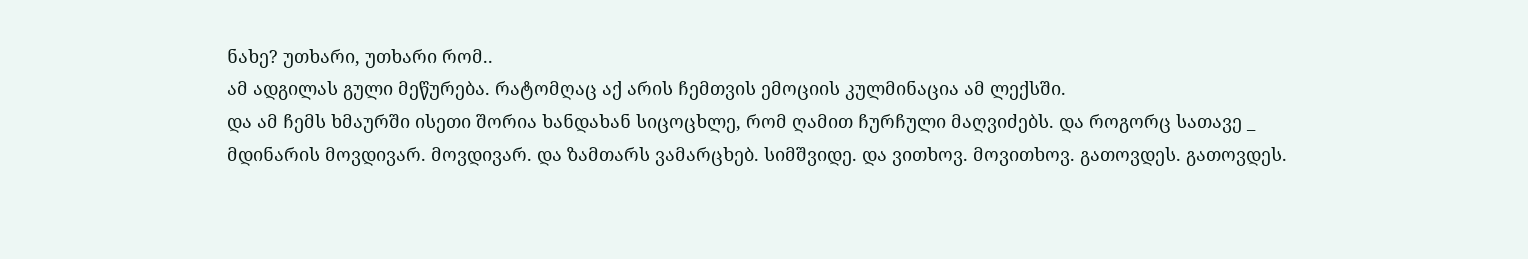ნახე? უთხარი, უთხარი რომ..
ამ ადგილას გული მეწურება. რატომღაც აქ არის ჩემთვის ემოციის კულმინაცია ამ ლექსში.
და ამ ჩემს ხმაურში ისეთი შორია ხანდახან სიცოცხლე, რომ ღამით ჩურჩული მაღვიძებს. და როგორც სათავე _ მდინარის მოვდივარ. მოვდივარ. და ზამთარს ვამარცხებ. სიმშვიდე. და ვითხოვ. მოვითხოვ. გათოვდეს. გათოვდეს.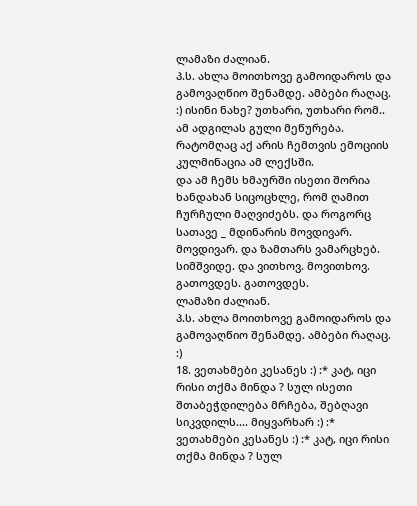ლამაზი ძალიან.
პ.ს. ახლა მოითხოვე გამოიდაროს და გამოვაღწიო შენამდე. ამბები რაღაც. :) ისინი ნახე? უთხარი, უთხარი რომ..
ამ ადგილას გული მეწურება. რატომღაც აქ არის ჩემთვის ემოციის კულმინაცია ამ ლექსში.
და ამ ჩემს ხმაურში ისეთი შორია ხანდახან სიცოცხლე, რომ ღამით ჩურჩული მაღვიძებს. და როგორც სათავე _ მდინარის მოვდივარ. მოვდივარ. და ზამთარს ვამარცხებ. სიმშვიდე. და ვითხოვ. მოვითხოვ. გათოვდეს. გათოვდეს.
ლამაზი ძალიან.
პ.ს. ახლა მოითხოვე გამოიდაროს და გამოვაღწიო შენამდე. ამბები რაღაც. :)
18. ვეთახმები კესანეს :) :* კატ, იცი რისი თქმა მინდა ? სულ ისეთი შთაბეჭდილება მრჩება, შებღავი სიკვდილს.... მიყვარხარ :) :*
ვეთახმები კესანეს :) :* კატ, იცი რისი თქმა მინდა ? სულ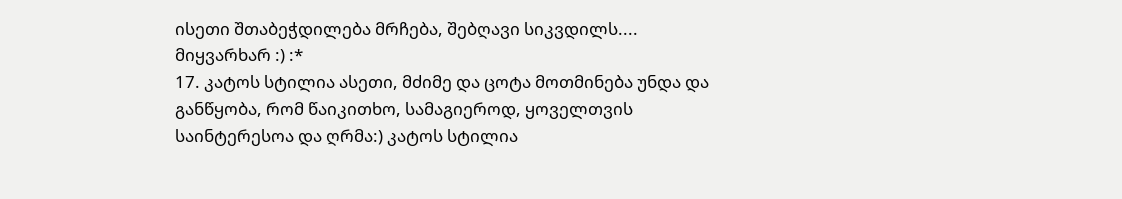ისეთი შთაბეჭდილება მრჩება, შებღავი სიკვდილს.... მიყვარხარ :) :*
17. კატოს სტილია ასეთი, მძიმე და ცოტა მოთმინება უნდა და განწყობა, რომ წაიკითხო, სამაგიეროდ, ყოველთვის საინტერესოა და ღრმა:) კატოს სტილია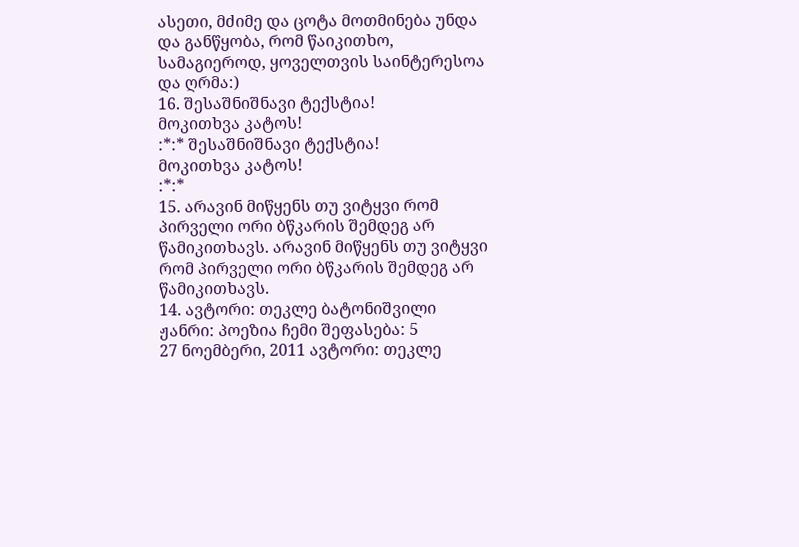ასეთი, მძიმე და ცოტა მოთმინება უნდა და განწყობა, რომ წაიკითხო, სამაგიეროდ, ყოველთვის საინტერესოა და ღრმა:)
16. შესაშნიშნავი ტექსტია!
მოკითხვა კატოს!
:*:* შესაშნიშნავი ტექსტია!
მოკითხვა კატოს!
:*:*
15. არავინ მიწყენს თუ ვიტყვი რომ პირველი ორი ბწკარის შემდეგ არ წამიკითხავს. არავინ მიწყენს თუ ვიტყვი რომ პირველი ორი ბწკარის შემდეგ არ წამიკითხავს.
14. ავტორი: თეკლე ბატონიშვილი ჟანრი: პოეზია ჩემი შეფასება: 5
27 ნოემბერი, 2011 ავტორი: თეკლე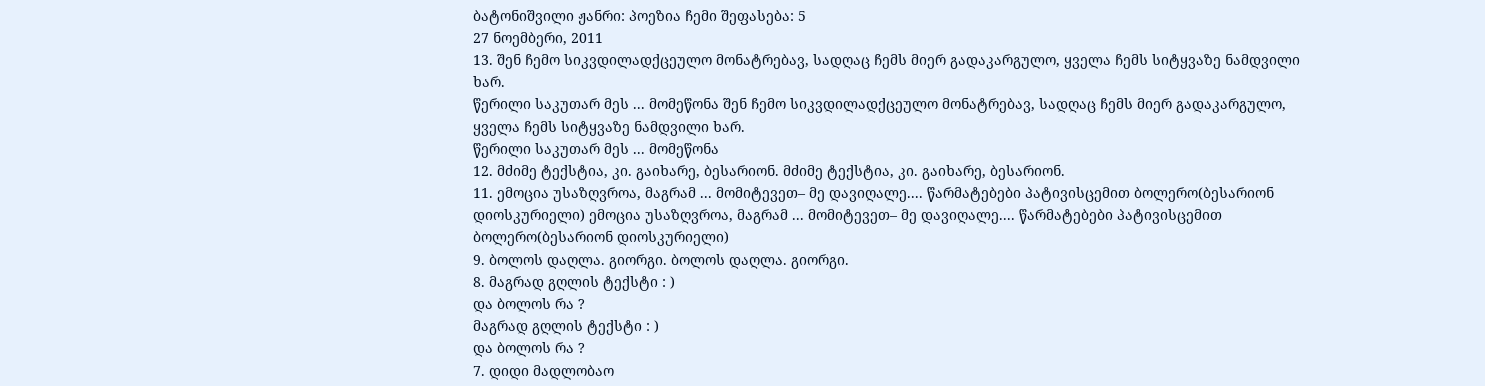ბატონიშვილი ჟანრი: პოეზია ჩემი შეფასება: 5
27 ნოემბერი, 2011
13. შენ ჩემო სიკვდილადქცეულო მონატრებავ, სადღაც ჩემს მიერ გადაკარგულო, ყველა ჩემს სიტყვაზე ნამდვილი ხარ.
წერილი საკუთარ მეს ... მომეწონა შენ ჩემო სიკვდილადქცეულო მონატრებავ, სადღაც ჩემს მიერ გადაკარგულო, ყველა ჩემს სიტყვაზე ნამდვილი ხარ.
წერილი საკუთარ მეს ... მომეწონა
12. მძიმე ტექსტია, კი. გაიხარე, ბესარიონ. მძიმე ტექსტია, კი. გაიხარე, ბესარიონ.
11. ემოცია უსაზღვროა, მაგრამ ... მომიტევეთ– მე დავიღალე.... წარმატებები პატივისცემით ბოლერო(ბესარიონ დიოსკურიელი) ემოცია უსაზღვროა, მაგრამ ... მომიტევეთ– მე დავიღალე.... წარმატებები პატივისცემით ბოლერო(ბესარიონ დიოსკურიელი)
9. ბოლოს დაღლა. გიორგი. ბოლოს დაღლა. გიორგი.
8. მაგრად გღლის ტექსტი : )
და ბოლოს რა ?
მაგრად გღლის ტექსტი : )
და ბოლოს რა ?
7. დიდი მადლობაო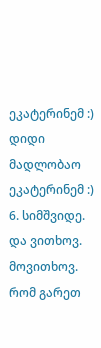ეკატერინემ :) დიდი მადლობაო ეკატერინემ :)
6. სიმშვიდე. და ვითხოვ. მოვითხოვ. რომ გარეთ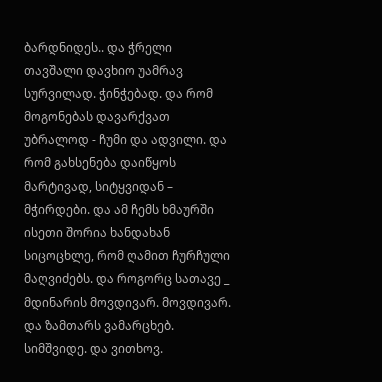ბარდნიდეს.. და ჭრელი თავშალი დავხიო უამრავ სურვილად. ჭინჭებად. და რომ მოგონებას დავარქვათ უბრალოდ - ჩუმი და ადვილი. და რომ გახსენება დაიწყოს მარტივად, სიტყვიდან – მჭირდები. და ამ ჩემს ხმაურში ისეთი შორია ხანდახან სიცოცხლე, რომ ღამით ჩურჩული მაღვიძებს. და როგორც სათავე _ მდინარის მოვდივარ. მოვდივარ. და ზამთარს ვამარცხებ. სიმშვიდე. და ვითხოვ.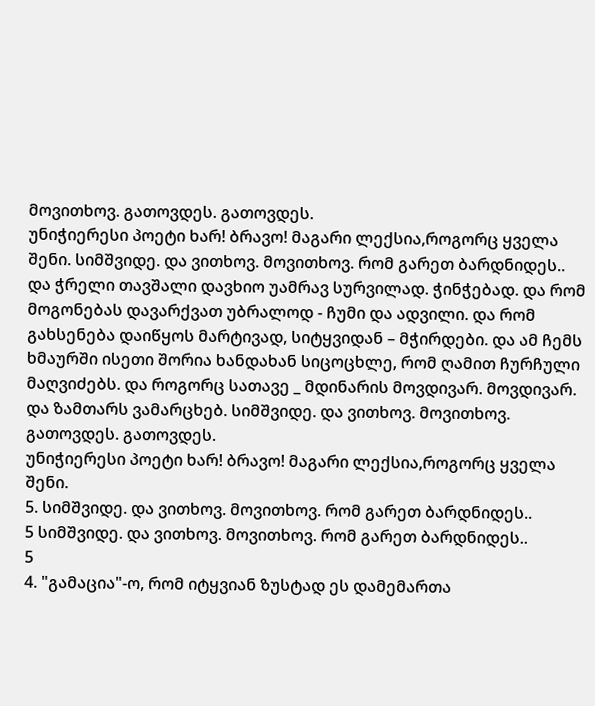მოვითხოვ. გათოვდეს. გათოვდეს.
უნიჭიერესი პოეტი ხარ! ბრავო! მაგარი ლექსია,როგორც ყველა შენი. სიმშვიდე. და ვითხოვ. მოვითხოვ. რომ გარეთ ბარდნიდეს.. და ჭრელი თავშალი დავხიო უამრავ სურვილად. ჭინჭებად. და რომ მოგონებას დავარქვათ უბრალოდ - ჩუმი და ადვილი. და რომ გახსენება დაიწყოს მარტივად, სიტყვიდან – მჭირდები. და ამ ჩემს ხმაურში ისეთი შორია ხანდახან სიცოცხლე, რომ ღამით ჩურჩული მაღვიძებს. და როგორც სათავე _ მდინარის მოვდივარ. მოვდივარ. და ზამთარს ვამარცხებ. სიმშვიდე. და ვითხოვ. მოვითხოვ. გათოვდეს. გათოვდეს.
უნიჭიერესი პოეტი ხარ! ბრავო! მაგარი ლექსია,როგორც ყველა შენი.
5. სიმშვიდე. და ვითხოვ. მოვითხოვ. რომ გარეთ ბარდნიდეს..
5 სიმშვიდე. და ვითხოვ. მოვითხოვ. რომ გარეთ ბარდნიდეს..
5
4. "გამაცია"-ო, რომ იტყვიან ზუსტად ეს დამემართა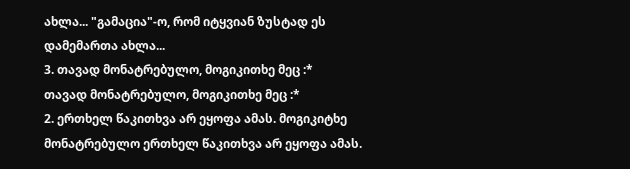ახლა... "გამაცია"-ო, რომ იტყვიან ზუსტად ეს დამემართა ახლა...
3. თავად მონატრებულო, მოგიკითხე მეც :*
თავად მონატრებულო, მოგიკითხე მეც :*
2. ერთხელ წაკითხვა არ ეყოფა ამას. მოგიკიტხე მონატრებულო ერთხელ წაკითხვა არ ეყოფა ამას.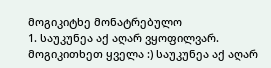მოგიკიტხე მონატრებულო
1. საუკუნეა აქ აღარ ვყოფილვარ. მოგიკითხეთ ყველა :) საუკუნეა აქ აღარ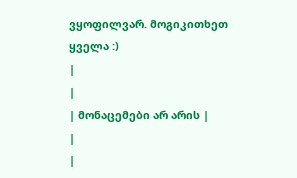ვყოფილვარ. მოგიკითხეთ ყველა :)
|
|
| მონაცემები არ არის |
|
|